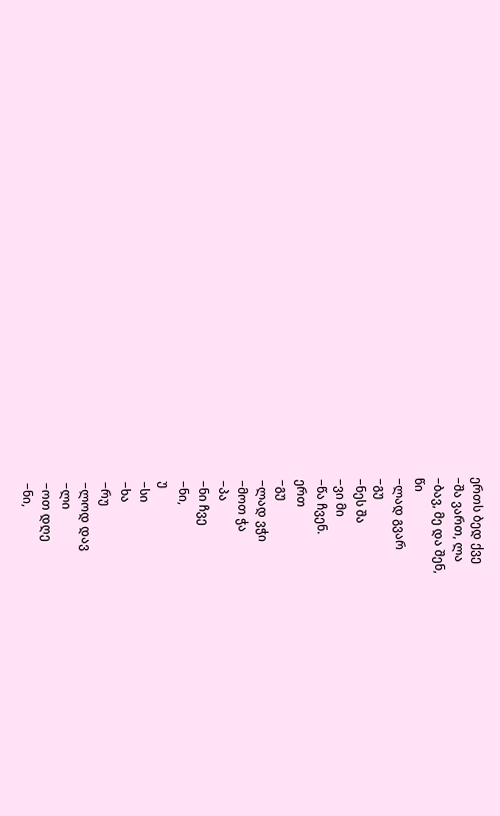ერთს ბედ ქვე
−შა ვართ, ლა
−ბავ, მე და შენ,
წი
−ლად გვარ
−გუ
−ნეს შა
−ვი მი
−წა ჩვენ.
ერთ
−გუ
−ლად ვჭი
−მოთ ჭა
−პა
−ნი ჩვე
−ნი,
უ
−სი
−ხა
−რუ
−ლოდ დავ
−ლი
−ოთ დღე
−ნი,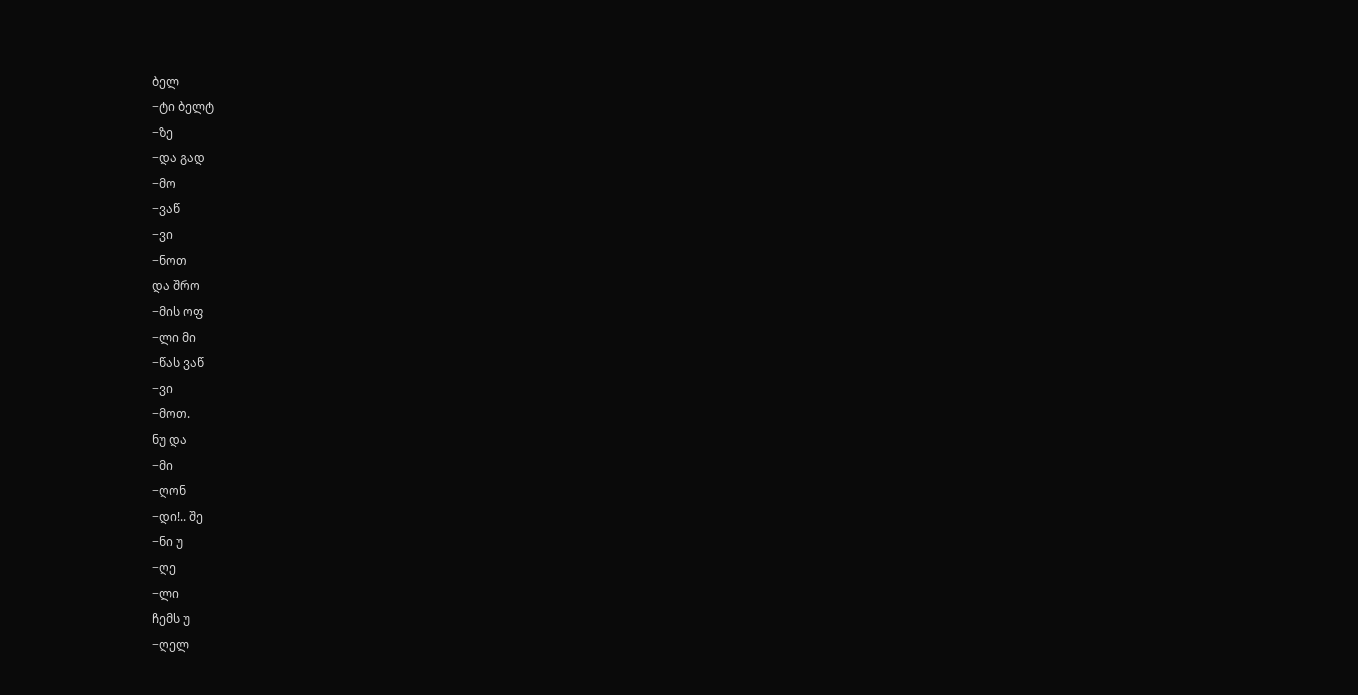ბელ
−ტი ბელტ
−ზე
−და გად
−მო
−ვაწ
−ვი
−ნოთ
და შრო
−მის ოფ
−ლი მი
−წას ვაწ
−ვი
−მოთ.
ნუ და
−მი
−ღონ
−დი!.. შე
−ნი უ
−ღე
−ლი
ჩემს უ
−ღელ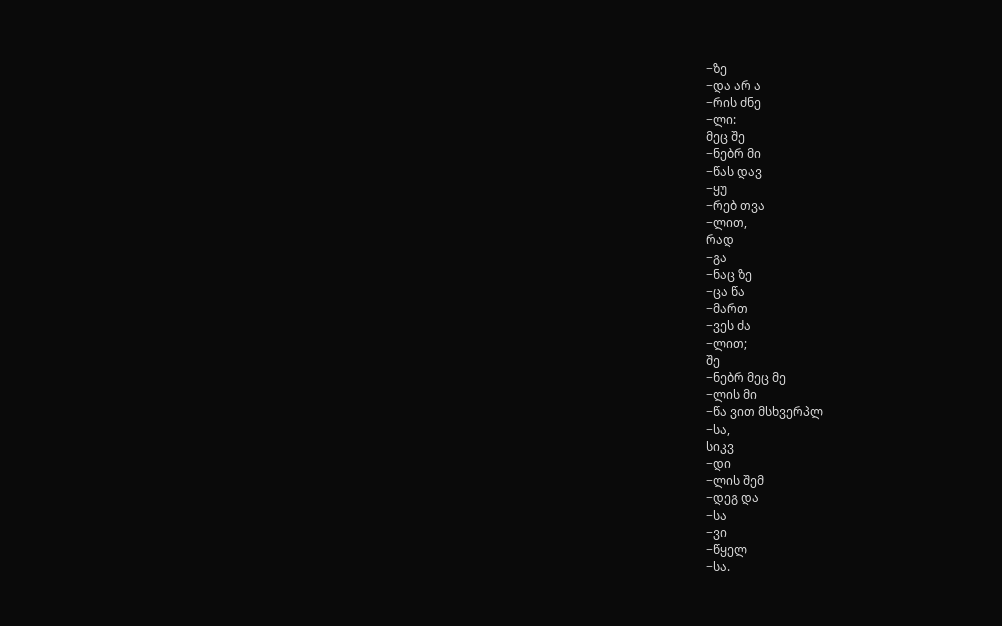−ზე
−და არ ა
−რის ძნე
−ლი:
მეც შე
−ნებრ მი
−წას დავ
−ყუ
−რებ თვა
−ლით,
რად
−გა
−ნაც ზე
−ცა წა
−მართ
−ვეს ძა
−ლით;
შე
−ნებრ მეც მე
−ლის მი
−წა ვით მსხვერპლ
−სა,
სიკვ
−დი
−ლის შემ
−დეგ და
−სა
−ვი
−წყელ
−სა.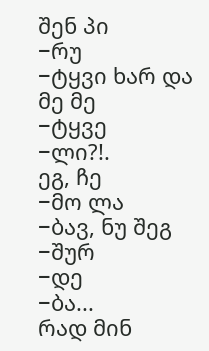შენ პი
−რუ
−ტყვი ხარ და მე მე
−ტყვე
−ლი?!.
ეგ, ჩე
−მო ლა
−ბავ, ნუ შეგ
−შურ
−დე
−ბა...
რად მინ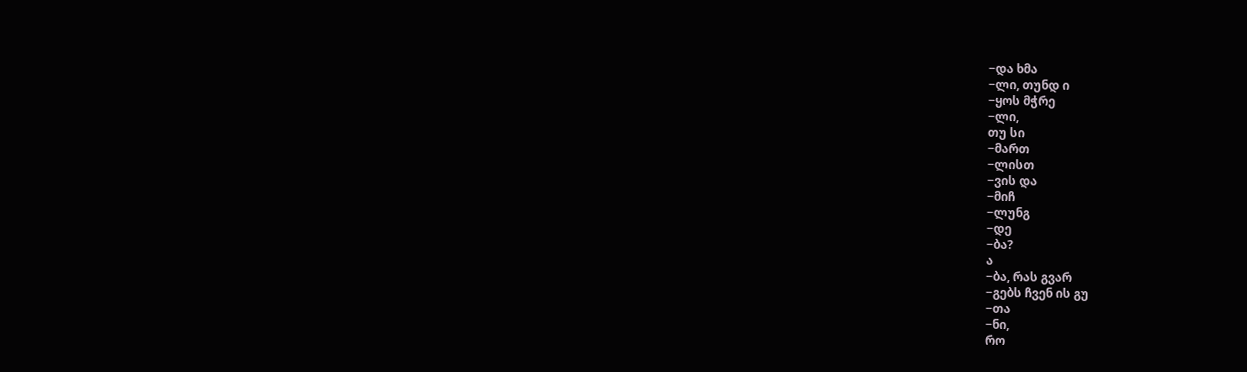−და ხმა
−ლი, თუნდ ი
−ყოს მჭრე
−ლი,
თუ სი
−მართ
−ლისთ
−ვის და
−მიჩ
−ლუნგ
−დე
−ბა?
ა
−ბა, რას გვარ
−გებს ჩვენ ის გუ
−თა
−ნი,
რო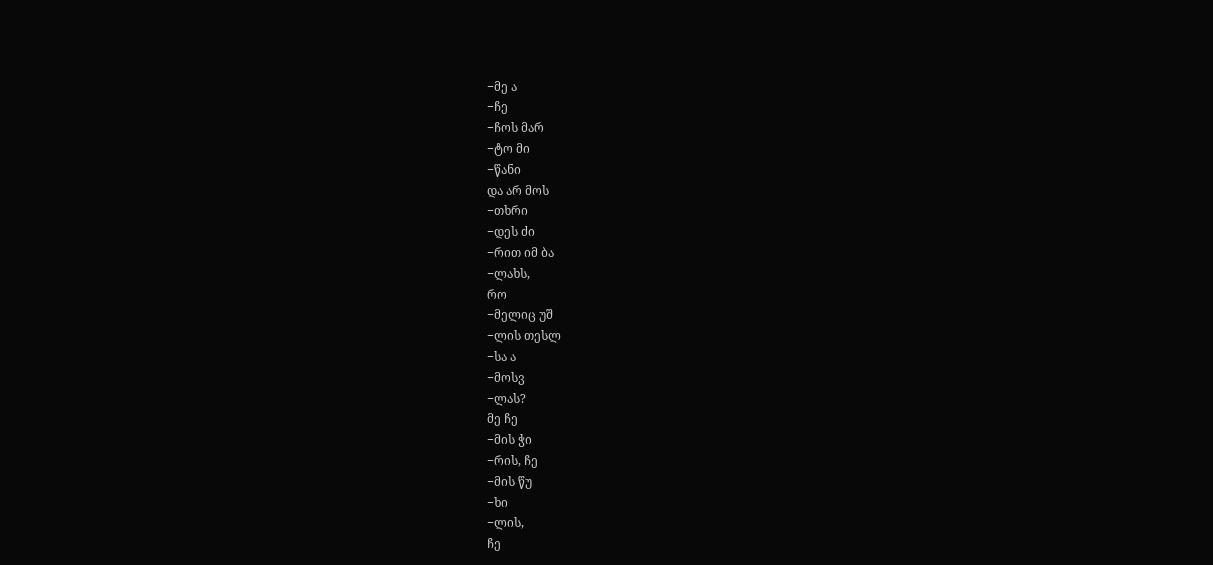−მე ა
−ჩე
−ჩოს მარ
−ტო მი
−წანი
და არ მოს
−თხრი
−დეს ძი
−რით იმ ბა
−ლახს,
რო
−მელიც უშ
−ლის თესლ
−სა ა
−მოსვ
−ლას?
მე ჩე
−მის ჭი
−რის, ჩე
−მის წუ
−ხი
−ლის,
ჩე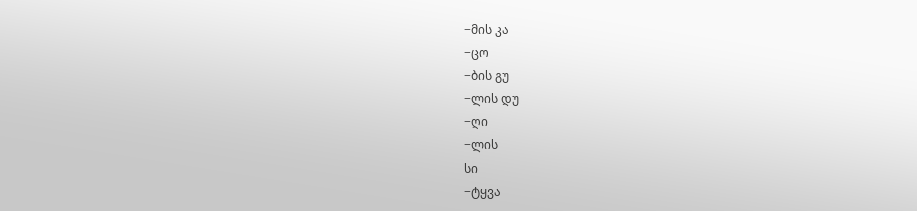−მის კა
−ცო
−ბის გუ
−ლის დუ
−ღი
−ლის
სი
−ტყვა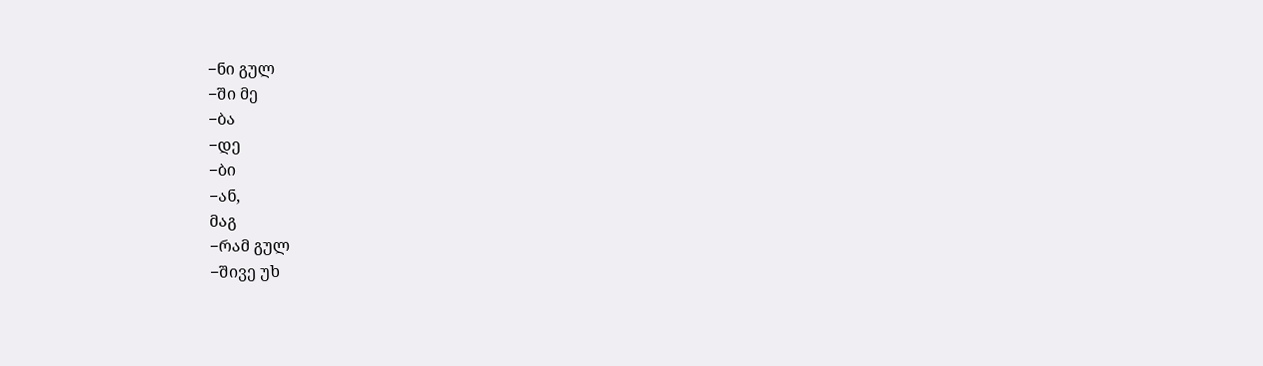−ნი გულ
−ში მე
−ბა
−დე
−ბი
−ან,
მაგ
−რამ გულ
−შივე უხ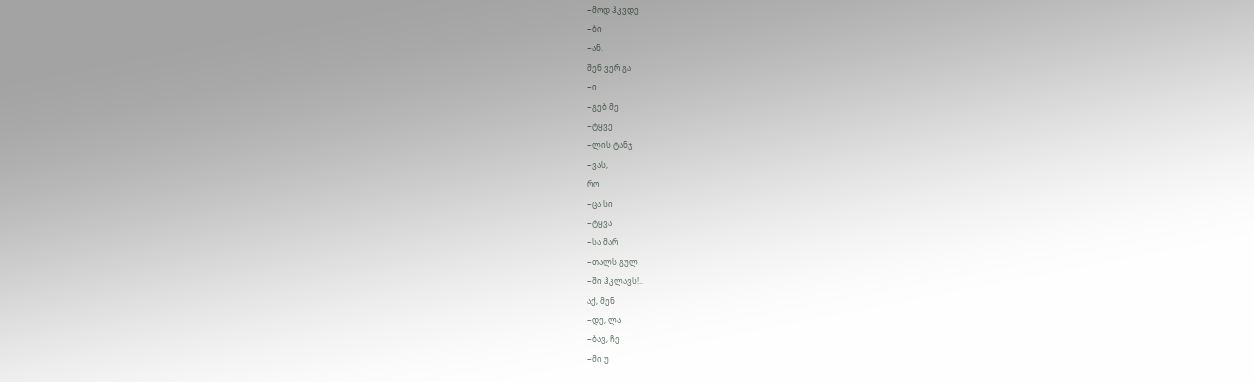−მოდ ჰკვდე
−ბი
−ან.
შენ ვერ გა
−ი
−გებ მე
−ტყვე
−ლის ტანჯ
−ვას,
რო
−ცა სი
−ტყვა
−სა მარ
−თალს გულ
−ში ჰკლავს!..
აქ, მენ
−დე, ლა
−ბავ, ჩე
−მი უ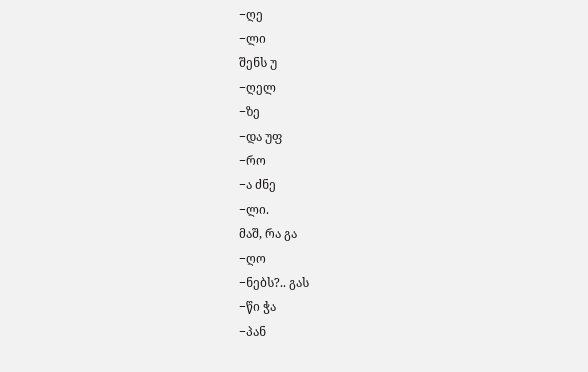−ღე
−ლი
შენს უ
−ღელ
−ზე
−და უფ
−რო
−ა ძნე
−ლი.
მაშ, რა გა
−ღო
−ნებს?.. გას
−წი ჭა
−პან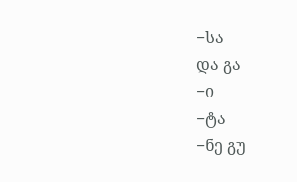−სა
და გა
−ი
−ტა
−ნე გუ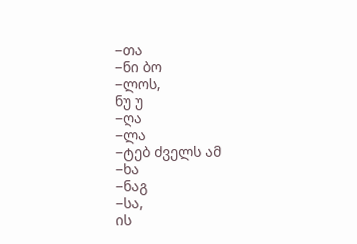−თა
−ნი ბო
−ლოს,
ნუ უ
−ღა
−ლა
−ტებ ძველს ამ
−ხა
−ნაგ
−სა,
ის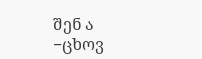შენ ა
−ცხოვ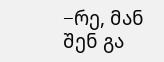−რე, მან შენ გა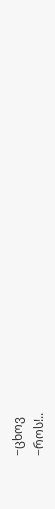−ცხოვ
−როს!..